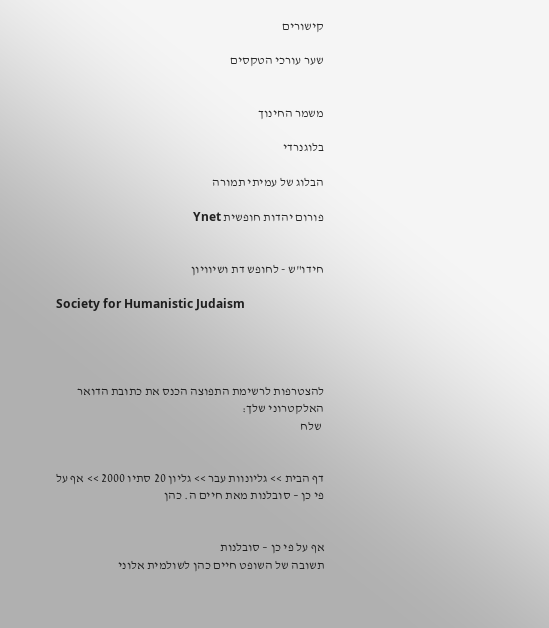קישורים

שער עורכי הטקסים


משמר החינוך

בלוגנרדי

הבלוג של עמיתי תמורה

פורום יהדות חופשית Ynet


חידו"ש - לחופש דת ושיוויון

Society for Humanistic Judaism




להצטרפות לרשימת התפוצה הכנס את כתובת הדואר האלקטרוני שלך:
 שלח


דף הבית >> גליונוות עבר >> גליון 20 סתיו 2000 >> אף על פי כן – סובלנות מאת חיים ה. כהן


אף על פי כן – סובלנות
תשובה של השופט חיים כהן לשולמית אלוני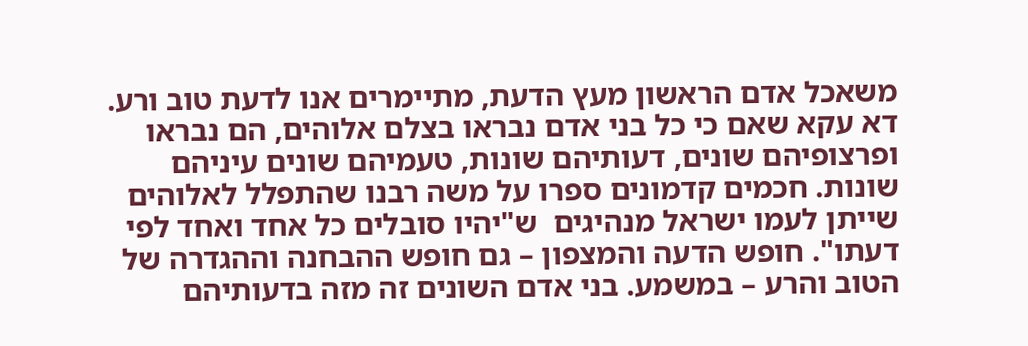משאכל אדם הראשון מעץ הדעת, מתיימרים אנו לדעת טוב ורע. דא עקא שאם כי כל בני אדם נבראו בצלם אלוהים, הם נבראו ופרצופיהם שונים, דעותיהם שונות, טעמיהם שונים עיניהם שונות. חכמים קדמונים ספרו על משה רבנו שהתפלל לאלוהים שייתן לעמו ישראל מנהיגים  ש"יהיו סובלים כל אחד ואחד לפי דעתו". חופש הדעה והמצפון – גם חופש ההבחנה וההגדרה של הטוב והרע – במשמע. בני אדם השונים זה מזה בדעותיהם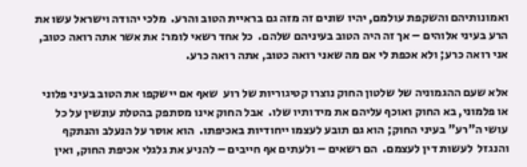ואמונותיהם והשקפת עולמם, יהיו שונים זה מזה גם בראיית הטוב והרע.  מלכי יהודה וישראל עשו את הרע בעיני אלוהים – אך זה היה הטוב בעיניהם שלהם.  כל אחד רשאי לומר: את אשר אתה רואה כטוב, אני רואה כרע; ולא אכפת לי אם מה שאני רואה כטוב, אתה רואה כרע.

אלא שעם ההגמוניה של שלטון החוק נוצרו קטיגוריות של רוע  שאף אם יישקפו את הטוב בעיני פלוני או פלמוני, בא החוק ואוכף עליהם את מידותיו שלו.  אבל החוק אינו מסתפק בהטלת עונשין על כל עושי ה"רע" בעיני החוק; הוא גם תובע לעצמו ייחודיות באכיפתו.  הוא אוסר על הנעלב והנתקף והנגזל  לעשות דין לעצמם.  הם רשאים – ולעתים אף חייבים – להניע את גלגלי אכיפת החוק, ואין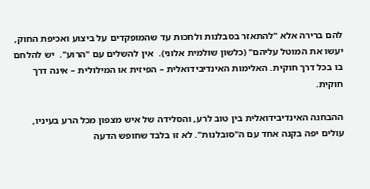להם ברירה אלא "להתאזר בסבלנות ולחכות עד שהמופקדים על ביצוע ואכיפת החוק, יעשו את המוטל עליהם" (כלשון שולמית אלוני).  אין להשלים עם "הרוע".  יש להלחם בו בכל דרך חוקית. האלימות האינדיבידואלית – הפיזית או המילולית – אינה דרך חוקית.

ההבחנה האינדיבידואלית בין טוב לרע, והסלידה של איש מצפון מכל הרע בעיניו, עולים יפה בקנה אחד עם ה"סובלנות". לא זו בלבד שחופש הדעה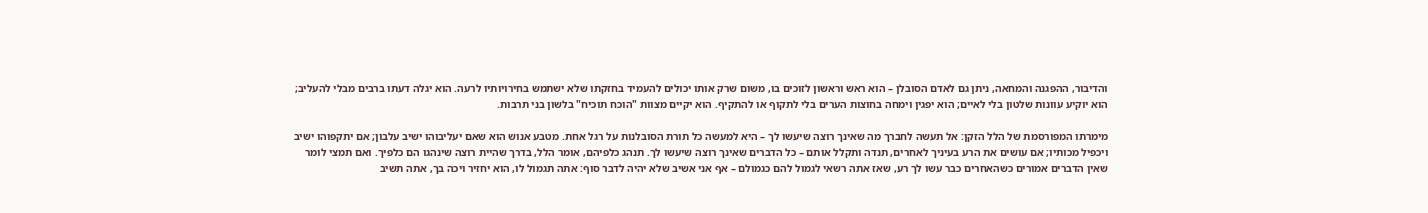והדיבור, ההפגנה והמחאה, ניתן גם לאדם הסובלן – הוא ראש וראשון לזוכים בו, משום שרק אותו יכולים להעמיד בחזקתו שלא ישתמש בחירויותיו לרעה. הוא יגלה דעתו ברבים מבלי להעליב; הוא יוקיע עוונות שלטון בלי לאיים; הוא יפגין וימחה בחוצות הערים בלי לתקוף או להתקיף. הוא יקיים מצוות "הוכח תוכיח" בלשון בני תרבות.

מימרתו המפורסמת של הלל הזקן: אל תעשה לחברך מה שאינך רוצה שיעשו לך – היא למעשה כל תורת הסובלנות על רגל אחת. מטבע אנוש הוא שאם יעליבוהו ישיב עלבון; אם יתקפוהו ישיב ויכפיל מכותיו; אם עושים את הרע בעיניך לאחרים, תנדה ותקלל אותם – כל הדברים שאינך רוצה שיעשו לך. תנהג כלפיהם, אומר הלל, בדרך שהיית רוצה שינהגו הם כלפיך. ואם תמצי לומר שאין הדברים אמורים כשהאחרים כבר עשו לך רע, שאז אתה רשאי לגמול להם כגמולם – אף אני אשיב שלא יהיה לדבר סוף: אתה תגמול לו, הוא יחזיר ויכה בך, אתה תשיב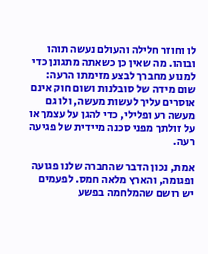לו וחוזר חלילה והעולם נעשה תוהו ובוהו. מה שאין כן כשאתה מתגונן כדי למנוע מחברך לבצע מזימתו הרעה: שום מידה של סובלנות ושום חוק אינם אוסרים עליך לעשות מעשה, ולו גם מעשה רע ופלילי, כדי להגן על עצמך או על זולתך מפני סכנה מיידית של פגיעה רעה.

אמת, נכון הדבר שהחברה שלנו פגועה ופגומה, והארץ מלאה חמס. לפעמים יש רושם שהמלחמה בפשע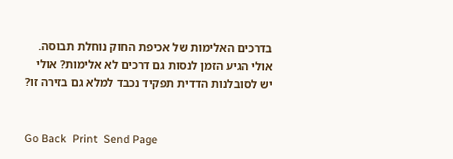בדרכים האלימות של אכיפת החוק נוחלת תבוסה. אולי הגיע הזמן לנסות גם דרכים לא אלימות? אולי יש לסובלנות הדדית תפקיד נכבד למלא גם בזירה זו?


Go Back  Print  Send Page